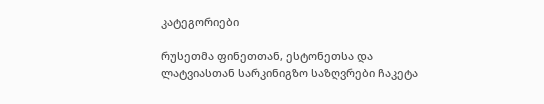კატეგორიები

რუსეთმა ფინეთთან, ესტონეთსა და ლატვიასთან სარკინიგზო საზღვრები ჩაკეტა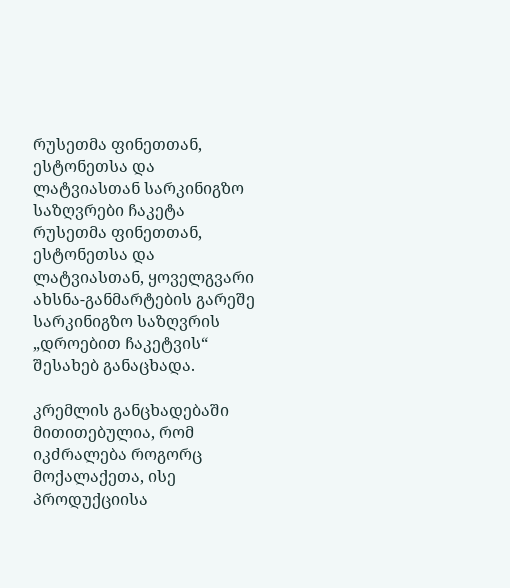რუსეთმა ფინეთთან, ესტონეთსა და ლატვიასთან სარკინიგზო საზღვრები ჩაკეტა
რუსეთმა ფინეთთან, ესტონეთსა და ლატვიასთან, ყოველგვარი ახსნა-განმარტების გარეშე სარკინიგზო საზღვრის „დროებით ჩაკეტვის“ შესახებ განაცხადა.

კრემლის განცხადებაში მითითებულია, რომ იკძრალება როგორც მოქალაქეთა, ისე პროდუქციისა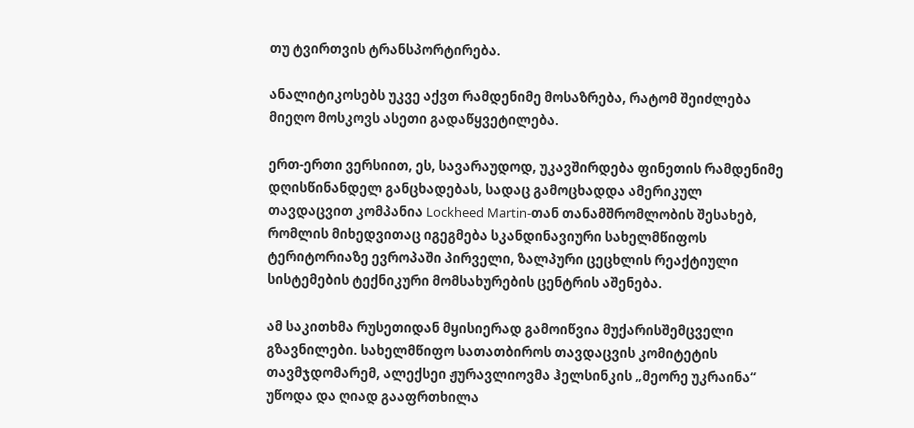თუ ტვირთვის ტრანსპორტირება.

ანალიტიკოსებს უკვე აქვთ რამდენიმე მოსაზრება, რატომ შეიძლება მიეღო მოსკოვს ასეთი გადაწყვეტილება.

ერთ-ერთი ვერსიით, ეს, სავარაუდოდ, უკავშირდება ფინეთის რამდენიმე დღისწინანდელ განცხადებას, სადაც გამოცხადდა ამერიკულ თავდაცვით კომპანია Lockheed Martin-თან თანამშრომლობის შესახებ, რომლის მიხედვითაც იგეგმება სკანდინავიური სახელმწიფოს ტერიტორიაზე ევროპაში პირველი, ზალპური ცეცხლის რეაქტიული სისტემების ტექნიკური მომსახურების ცენტრის აშენება.

ამ საკითხმა რუსეთიდან მყისიერად გამოიწვია მუქარისშემცველი გზავნილები. სახელმწიფო სათათბიროს თავდაცვის კომიტეტის თავმჯდომარემ, ალექსეი ჟურავლიოვმა ჰელსინკის „მეორე უკრაინა“ უწოდა და ღიად გააფრთხილა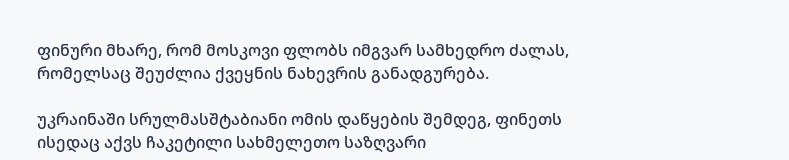ფინური მხარე, რომ მოსკოვი ფლობს იმგვარ სამხედრო ძალას, რომელსაც შეუძლია ქვეყნის ნახევრის განადგურება.

უკრაინაში სრულმასშტაბიანი ომის დაწყების შემდეგ, ფინეთს ისედაც აქვს ჩაკეტილი სახმელეთო საზღვარი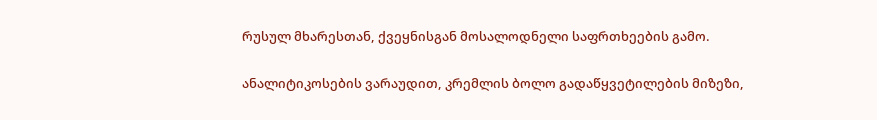რუსულ მხარესთან, ქვეყნისგან მოსალოდნელი საფრთხეების გამო.

ანალიტიკოსების ვარაუდით, კრემლის ბოლო გადაწყვეტილების მიზეზი,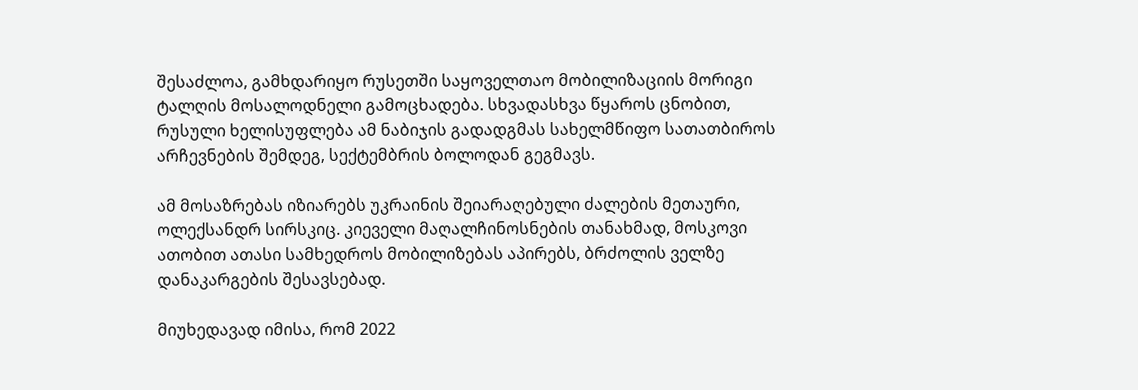შესაძლოა, გამხდარიყო რუსეთში საყოველთაო მობილიზაციის მორიგი ტალღის მოსალოდნელი გამოცხადება. სხვადასხვა წყაროს ცნობით, რუსული ხელისუფლება ამ ნაბიჯის გადადგმას სახელმწიფო სათათბიროს არჩევნების შემდეგ, სექტემბრის ბოლოდან გეგმავს.

ამ მოსაზრებას იზიარებს უკრაინის შეიარაღებული ძალების მეთაური, ოლექსანდრ სირსკიც. კიეველი მაღალჩინოსნების თანახმად, მოსკოვი ათობით ათასი სამხედროს მობილიზებას აპირებს, ბრძოლის ველზე დანაკარგების შესავსებად.

მიუხედავად იმისა, რომ 2022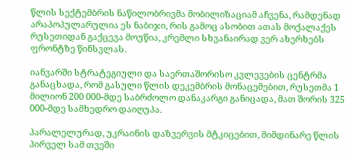წლის სექტემბრის ნაწილობრივმა მობილიზაციამ აჩვენა, რამდენად არაპოპულარულია ეს ნაბიჯი, რის გამოც ასობით ათას მოქალაქეს რუსეთიდან გაქცევა მოუწია, კრემლი სხვანაირად ვერ ახერხებს ფრონტზე წინსვლას.

იანვარში სტრატეგიული და საერთაშორისო კვლევების ცენტრმა განაცხადა, რომ გასული წლის დეკემბრის მონაცემებით, რუსეთმა 1 მილიონ 200 000-მდე საბრძოლო დანაკარგი განიცადა, მათ შორის 325 000-მდე სამხედრო დაიღუპა.

პარალელურად, უკრაინის დაზვერვის მტკიცებით, მიმდინარე წლის პირველ სამ თვეში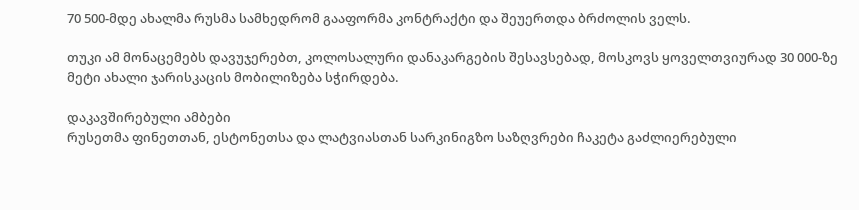70 500-მდე ახალმა რუსმა სამხედრომ გააფორმა კონტრაქტი და შეუერთდა ბრძოლის ველს.

თუკი ამ მონაცემებს დავუჯერებთ, კოლოსალური დანაკარგების შესავსებად, მოსკოვს ყოველთვიურად 30 000-ზე მეტი ახალი ჯარისკაცის მობილიზება სჭირდება.

დაკავშირებული ამბები
რუსეთმა ფინეთთან, ესტონეთსა და ლატვიასთან სარკინიგზო საზღვრები ჩაკეტა გაძლიერებული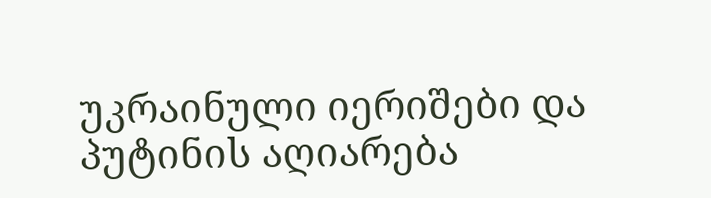უკრაინული იერიშები და პუტინის აღიარება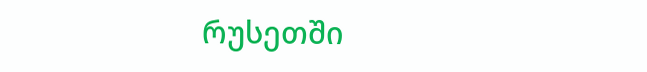რუსეთში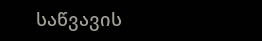საწვავის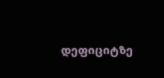დეფიციტზე